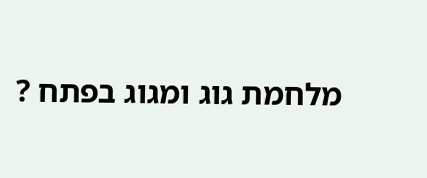מלחמת גוג ומגוג בפתח ?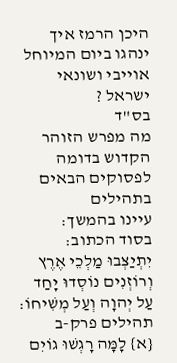היכן הרמז איך ינהגו ביום המיוחל אוייבי ושונאי ישראל ?
בס"ד
מה מפרש הזוהר הקדוש בדומה לפסוקים הבאים בתהילים
עיינו בהמשך:
בסוד הכתוב: יִתְיַצְּבוּ מַלְכֵי אֶרֶץ וְרוֹזְנִים נוֹסְדוּ יָחַד עַל יְהוָה וְעַל מְשִׁיחוֹ:
תהילים פרק-ב
{א} לָמָּה רָגְשׁוּ גוֹיִם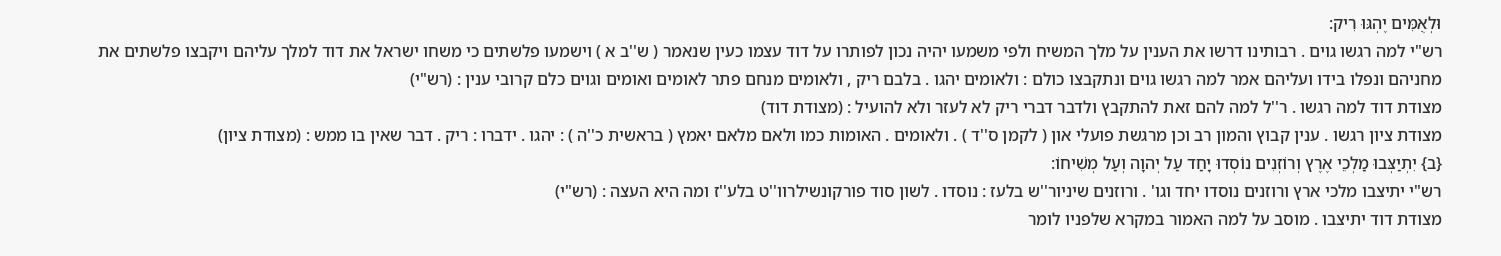וּלְאֻמִּים יֶהְגּוּ רִיק:
רש"י למה רגשו גוים . רבותינו דרשו את הענין על מלך המשיח ולפי משמעו יהיה נכון לפותרו על דוד עצמו כעין שנאמר ( ש''ב א ) וישמעו פלשתים כי משחו ישראל את דוד למלך עליהם ויקבצו פלשתים את מחניהם ונפלו בידו ועליהם אמר למה רגשו גוים ונתקבצו כולם : ולאומים יהגו . בלבם ריק , ולאומים מנחם פתר לאומים ואומים וגוים כלם קרובי ענין : (רש"י)
מצודת דוד למה רגשו . ר''ל למה להם זאת להתקבץ ולדבר דברי ריק לא לעזר ולא להועיל : (מצודת דוד)
מצודת ציון רגשו . ענין קבוץ והמון רב וכן מרגשת פועלי און ( לקמן ס''ד ) . ולאומים . האומות כמו ולאם מלאם יאמץ ( בראשית כ''ה ) : יהגו . ידברו : ריק . דבר שאין בו ממש : (מצודת ציון)
{ב} יִתְיַצְּבוּ מַלְכֵי אֶרֶץ וְרוֹזְנִים נוֹסְדוּ יָחַד עַל יְהוָה וְעַל מְשִׁיחוֹ:
רש"י יתיצבו מלכי ארץ ורוזנים נוסדו יחד וגו' . ורוזנים שיניור''ש בלעז : נוסדו . לשון סוד פורקונשילרוו''ט בלע''ז ומה היא העצה : (רש"י)
מצודת דוד יתיצבו . מוסב על למה האמור במקרא שלפניו לומר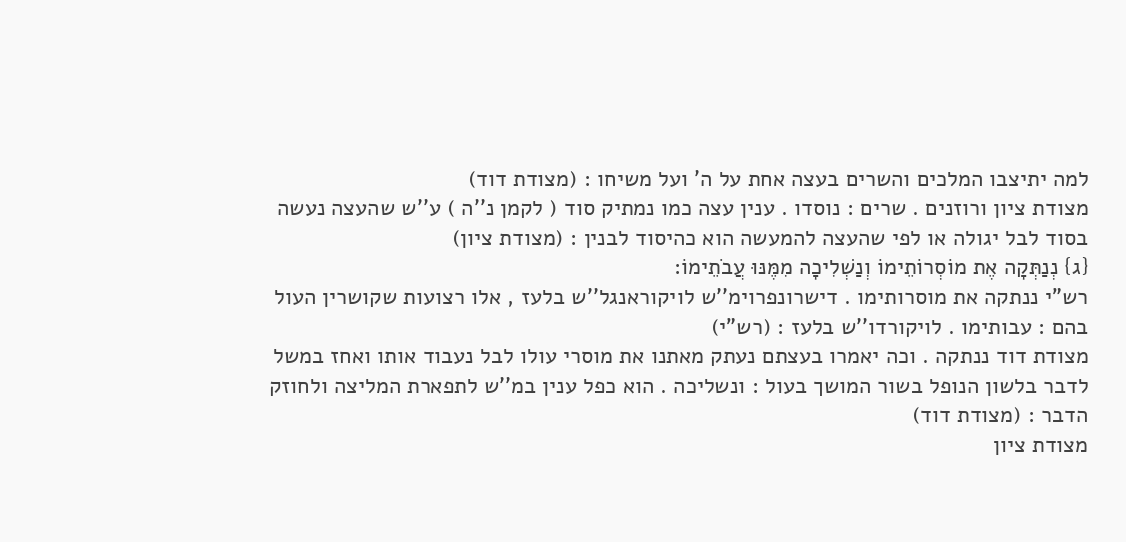למה יתיצבו המלכים והשרים בעצה אחת על ה' ועל משיחו : (מצודת דוד)
מצודת ציון ורוזנים . שרים : נוסדו . ענין עצה כמו נמתיק סוד ( לקמן נ''ה ) ע''ש שהעצה נעשה בסוד לבל יגולה או לפי שהעצה להמעשה הוא כהיסוד לבנין : (מצודת ציון)
{ג} נְנַתְּקָה אֶת מוֹסְרוֹתֵימוֹ וְנַשְׁלִיכָה מִמֶּנּוּ עֲבֹתֵימוֹ:
רש"י ננתקה את מוסרותימו . דישרונפרוימ''ש לויקוראנגל''ש בלעז , אלו רצועות שקושרין העול בהם : עבותימו . לויקורדו''ש בלעז : (רש"י)
מצודת דוד ננתקה . וכה יאמרו בעצתם נעתק מאתנו את מוסרי עולו לבל נעבוד אותו ואחז במשל לדבר בלשון הנופל בשור המושך בעול : ונשליכה . הוא כפל ענין במ''ש לתפארת המליצה ולחוזק הדבר : (מצודת דוד)
מצודת ציון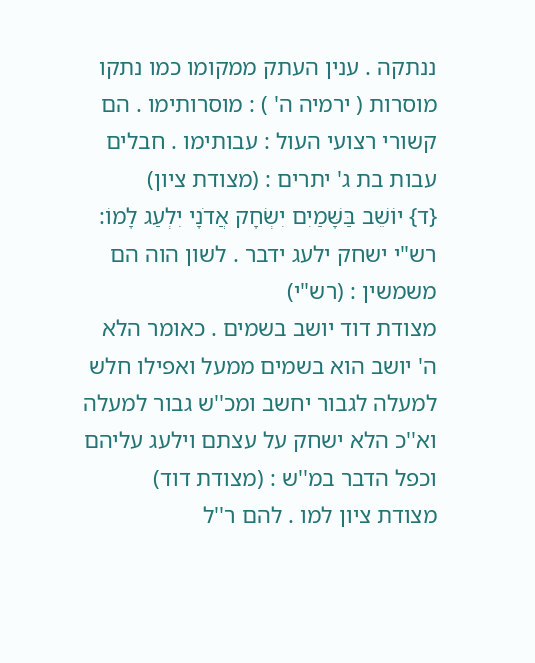ננתקה . ענין העתק ממקומו כמו נתקו מוסרות ( ירמיה ה' ) : מוסרותימו . הם קשורי רצועי העול : עבותימו . חבלים עבות בת ג' יתרים : (מצודת ציון)
{ד} יוֹשֵׁב בַּשָּׁמַיִם יִשְׂחָק אֲדֹנָי יִלְעַג לָמוֹ:
רש"י ישחק ילעג ידבר . לשון הוה הם משמשין : (רש"י)
מצודת דוד יושב בשמים . כאומר הלא ה' יושב הוא בשמים ממעל ואפילו חלש למעלה לגבור יחשב ומכ''ש גבור למעלה וא''כ הלא ישחק על עצתם וילעג עליהם וכפל הדבר במ''ש : (מצודת דוד)
מצודת ציון למו . להם ר''ל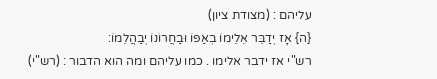עליהם : (מצודת ציון)
{ה} אָז יְדַבֵּר אֵלֵימוֹ בְאַפּוֹ וּבַחֲרוֹנוֹ יְבַהֲלֵמוֹ:
רש"י אז ידבר אלימו . כמו עליהם ומה הוא הדבור : (רש"י)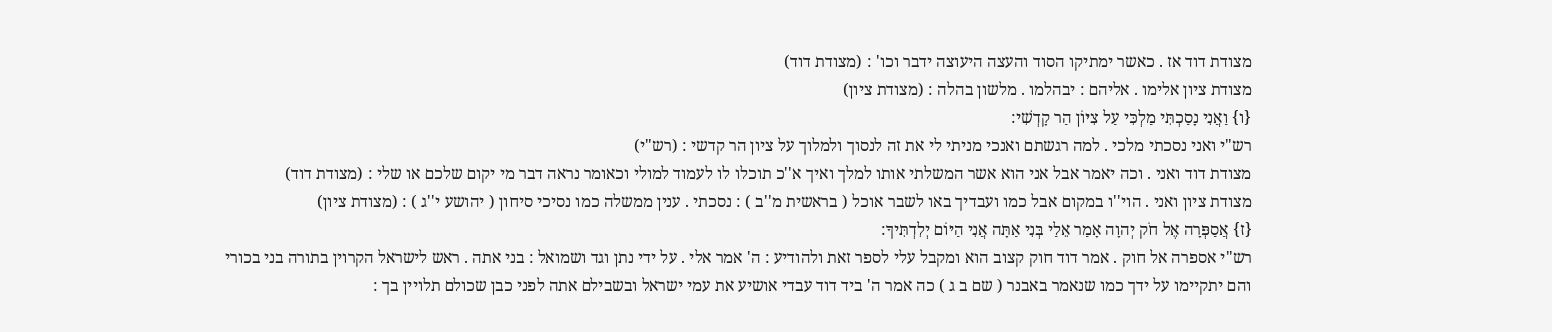מצודת דוד אז . כאשר ימתיקו הסוד והעצה היעוצה ידבר וכו' : (מצודת דוד)
מצודת ציון אלימו . אליהם : יבהלמו . מלשון בהלה : (מצודת ציון)
{ו} וַאֲנִי נָסַכְתִּי מַלְכִּי עַל צִיּוֹן הַר קָדְשִׁי:
רש"י ואני נסכתי מלכי . למה רגשתם ואנכי מניתי לי את זה לנסוך ולמלוך על ציון הר קדשי : (רש"י)
מצודת דוד ואני . וכה יאמר אבל אני הוא אשר המשלתי אותו למלך ואיך א''כ תוכלו לו לעמוד למולי וכאומר נראה דבר מי יקום שלכם או שלי : (מצודת דוד)
מצודת ציון ואני . הוי''ו במקום אבל כמו ועבדיך באו לשבר אוכל ( בראשית מ''ב ) : נסכתי . ענין ממשלה כמו נסיכי סיחון ( יהושע י''ג ) : (מצודת ציון)
{ז} אֲסַפְּרָה אֶל חֹק יְהוָה אָמַר אֵלַי בְּנִי אַתָּה אֲנִי הַיּוֹם יְלִדְתִּיךָ:
רש"י אספרה אל חוק . אמר דוד חוק קצוב הוא ומקבל עלי לספר זאת ולהודיע : ה' אמר אלי . על ידי נתן וגד ושמואל : בני אתה . ראש לישראל הקרוין בתורה בני בכורי והם יתקיימו על ידך כמו שנאמר באבנר ( שם ב ג ) כה אמר ה' ביד דוד עבדי אושיע את עמי ישראל ובשבילם אתה לפני כבן שכולם תלויין בך :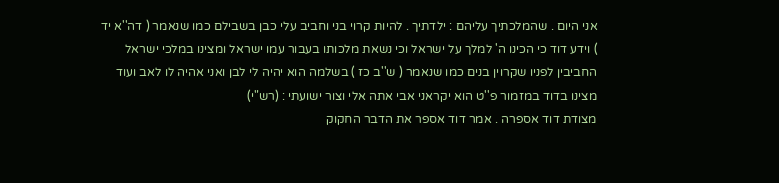אני היום . שהמלכתיך עליהם : ילדתיך . להיות קרוי בני וחביב עלי כבן בשבילם כמו שנאמר ( דה''א יד ) וידע דוד כי הכינו ה' למלך על ישראל וכי נשאת מלכותו בעבור עמו ישראל ומצינו במלכי ישראל החביבין לפניו שקרוין בנים כמו שנאמר ( ש''ב כז ) בשלמה הוא יהיה לי לבן ואני אהיה לו לאב ועוד מצינו בדוד במזמור פ''ט הוא יקראני אבי אתה אלי וצור ישועתי : (רש"י)
מצודת דוד אספרה . אמר דוד אספר את הדבר החקוק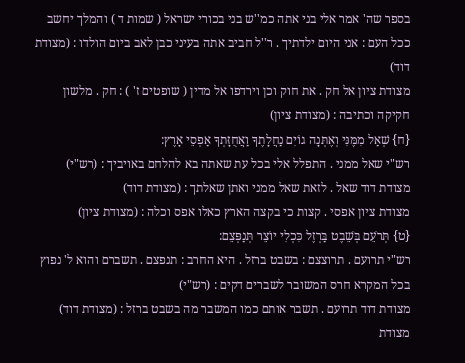בספר שה' אמר אלי בני אתה כמ''ש בני בכורי ישראל ( שמות ד ) והמלך יחשב ככל העם : אני היום ילדתיך . ר''ל חביב אתה בעיני כבן לאב ביום הולדו : (מצודת דוד)
מצודת ציון אל חק . את חוק וכן וירדפו אל מדין ( שופטים ז' ) : חק . מלשון חקיקה וכתיבה : (מצודת ציון)
{ח} שְׁאַל מִמֶּנִּי וְאֶתְּנָה גוֹיִם נַחֲלָתֶךָ וַאֲחֻזָּתְךָ אַפְסֵי אָרֶץ:
רש"י שאל ממני . התפלל אלי בכל עת שאתה בא להלחם באויביך : (רש"י)
מצודת דוד שאל . לזאת שאל ממני ואתן שאלתך : (מצודת דוד)
מצודת ציון אפסי . קצות כי בקצה הארץ כאלו אפס וכלה : (מצודת ציון)
{ט} תְּרֹעֵם בְּשֵׁבֶט בַּרְזֶל כִּכְלִי יוֹצֵר תְּנַפְּצֵם:
רש"י תרועם . תרוצצם : בשבט ברזל . היא החרב : תנפצם . תשברם והוא ל' נפוץ בכל המקרא חרס המשובר לשברים דקים : (רש"י)
מצודת דוד תרועם . תשבר אותם כמו המשבר מה בשבט ברזל : (מצודת דוד)
מצודת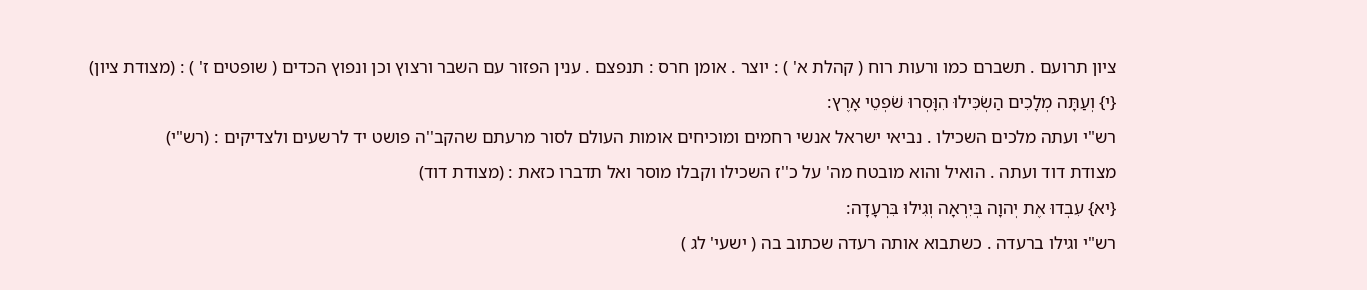ציון תרועם . תשברם כמו ורעות רוח ( קהלת א' ) : יוצר . אומן חרס : תנפצם . ענין הפזור עם השבר ורצוץ וכן ונפוץ הכדים ( שופטים ז' ) : (מצודת ציון)
{י} וְעַתָּה מְלָכִים הַשְׂכִּילוּ הִוָּסְרוּ שֹׁפְטֵי אָרֶץ:
רש"י ועתה מלכים השכילו . נביאי ישראל אנשי רחמים ומוכיחים אומות העולם לסור מרעתם שהקב''ה פושט יד לרשעים ולצדיקים : (רש"י)
מצודת דוד ועתה . הואיל והוא מובטח מה' על כ''ז השכילו וקבלו מוסר ואל תדברו כזאת : (מצודת דוד)
{יא} עִבְדוּ אֶת יְהוָה בְּיִרְאָה וְגִילוּ בִּרְעָדָה:
רש"י וגילו ברעדה . כשתבוא אותה רעדה שכתוב בה ( ישעי' לג )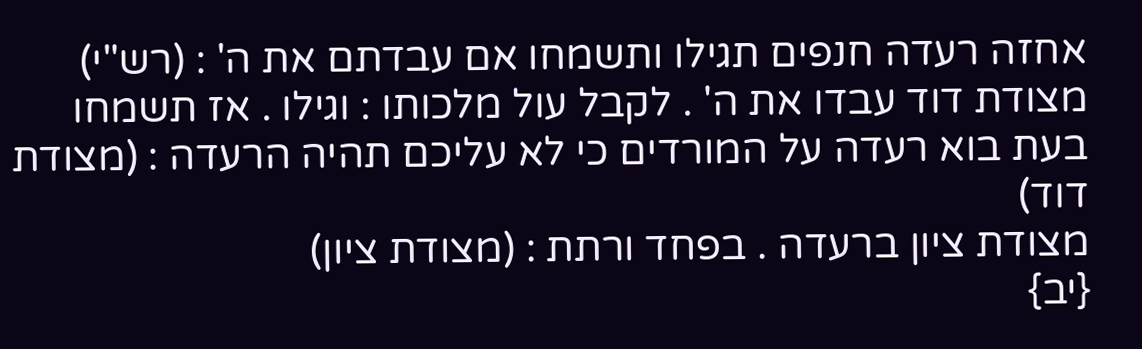אחזה רעדה חנפים תגילו ותשמחו אם עבדתם את ה' : (רש"י)
מצודת דוד עבדו את ה' . לקבל עול מלכותו : וגילו . אז תשמחו בעת בוא רעדה על המורדים כי לא עליכם תהיה הרעדה : (מצודת דוד)
מצודת ציון ברעדה . בפחד ורתת : (מצודת ציון)
{יב}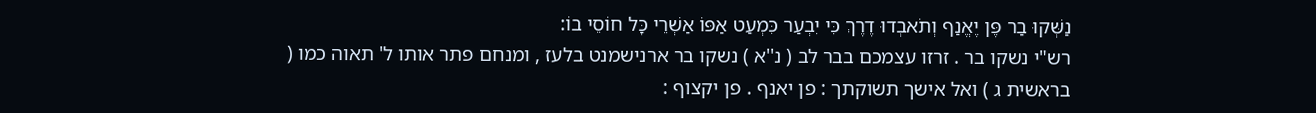נַשְּׁקוּ בַר פֶּן יֶאֱנַף וְתֹאבְדוּ דֶרֶךְ כִּי יִבְעַר כִּמְעַט אַפּוֹ אַשְׁרֵי כָּל חוֹסֵי בוֹ:
רש"י נשקו בר . זרזו עצמכם בבר לב ( נ''א ) נשקו בר ארנישמנט בלעז , ומנחם פתר אותו ל' תאוה כמו ( בראשית ג ) ואל אישך תשוקתך : פן יאנף . פן יקצוף :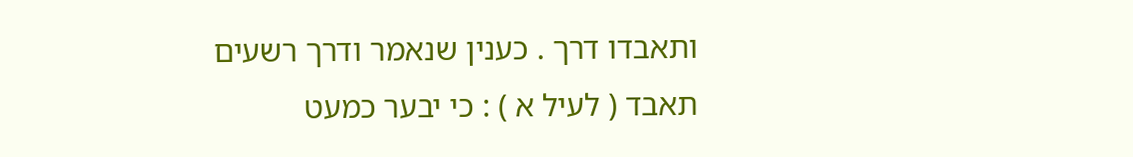ותאבדו דרך . כענין שנאמר ודרך רשעים תאבד ( לעיל א ) : כי יבער כמעט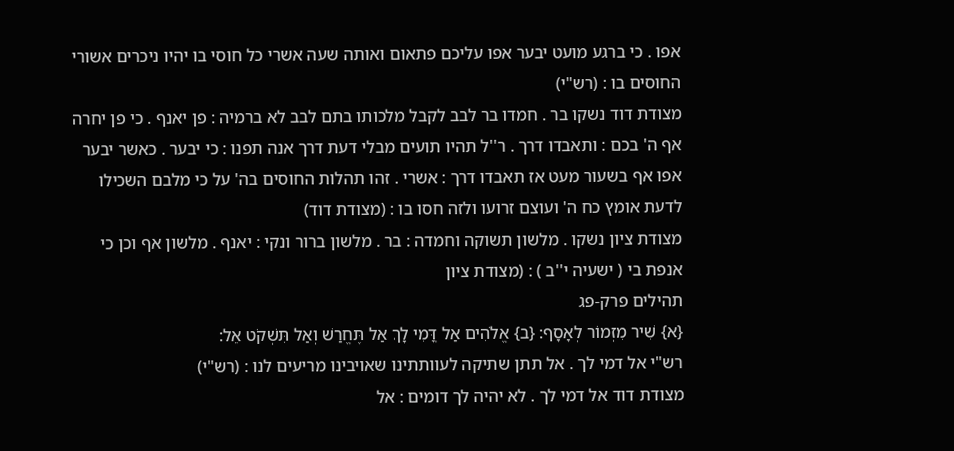אפו . כי ברגע מועט יבער אפו עליכם פתאום ואותה שעה אשרי כל חוסי בו יהיו ניכרים אשורי החוסים בו : (רש"י)
מצודת דוד נשקו בר . חמדו בר לבב לקבל מלכותו בתם לבב לא ברמיה : פן יאנף . כי פן יחרה אף ה' בכם : ותאבדו דרך . ר''ל תהיו תועים מבלי דעת דרך אנה תפנו : כי יבער . כאשר יבער אפו אף בשעור מעט אז תאבדו דרך : אשרי . זהו תהלות החוסים בה' על כי מלבם השכילו לדעת אומץ כח ה' ועוצם זרועו ולזה חסו בו : (מצודת דוד)
מצודת ציון נשקו . מלשון תשוקה וחמדה : בר . מלשון ברור ונקי : יאנף . מלשון אף וכן כי אנפת בי ( ישעיה י''ב ) : (מצודת ציון
תהילים פרק-פג
{א} שִׁיר מִזְמוֹר לְאָסָף: {ב} אֱלֹהִים אַל דֳּמִי לָךְ אַל תֶּחֱרַשׁ וְאַל תִּשְׁקֹט אֵל:
רש"י אל דמי לך . אל תתן שתיקה לעוותתינו שאויבינו מריעים לנו : (רש"י)
מצודת דוד אל דמי לך . לא יהיה לך דומים : אל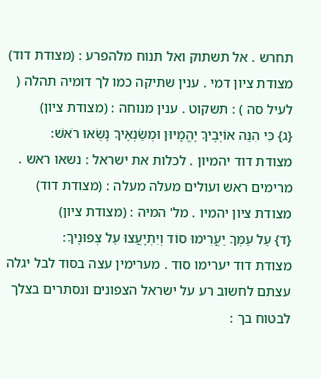תחרש . אל תשתוק ואל תנוח מלהפרע : (מצודת דוד)
מצודת ציון דמי . ענין שתיקה כמו לך דומיה תהלה ( לעיל סה ) : תשקוט . ענין מנוחה : (מצודת ציון)
{ג} כִּי הִנֵּה אוֹיְבֶיךָ יֶהֱמָיוּן וּמְשַׂנְאֶיךָ נָשְׂאוּ רֹאשׁ:
מצודת דוד יהמיון . לכלות את ישראל : נשאו ראש . מרימים ראש ועולים מעלה מעלה : (מצודת דוד)
מצודת ציון יהמיו . מל' המיה : (מצודת ציון)
{ד} עַל עַמְּךָ יַעֲרִימוּ סוֹד וְיִתְיָעֲצוּ עַל צְפוּנֶיךָ:
מצודת דוד יערימו סוד . מערימין עצה בסוד לבל יגלה עצתם לחשוב רע על ישראל הצפונים ונסתרים בצלך לבטוח בך :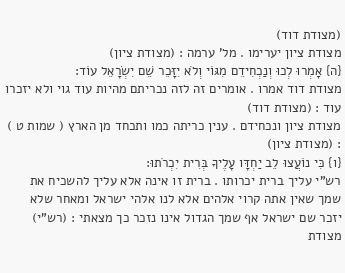(מצודת דוד)
מצודת ציון יערימו . מל' ערמה : (מצודת ציון)
{ה} אָמְרוּ לְכוּ וְנַכְחִידֵם מִגּוֹי וְלֹא יִזָּכֵר שֵׁם יִשְׂרָאֵל עוֹד:
מצודת דוד אמרו . אומרים זה לזה נכריתם מהיות עוד גוי ולא יזכרו עוד : (מצודת דוד)
מצודת ציון ונכחידם . ענין כריתה כמו ותכחד מן הארץ ( שמות ט ) : (מצודת ציון)
{ו} כִּי נוֹעֲצוּ לֵב יַחְדָּו עָלֶיךָ בְּרִית יִכְרֹתוּ:
רש"י עליך ברית יכרותו . ברית זו אינה אלא עליך להשכיח את שמך שאין אתה קרוי אלהים אלא לנו אלהי ישראל ומאחר שלא יזכר שם ישראל אף שמך הגדול אינו נזכר כך מצאתי : (רש"י)
מצודת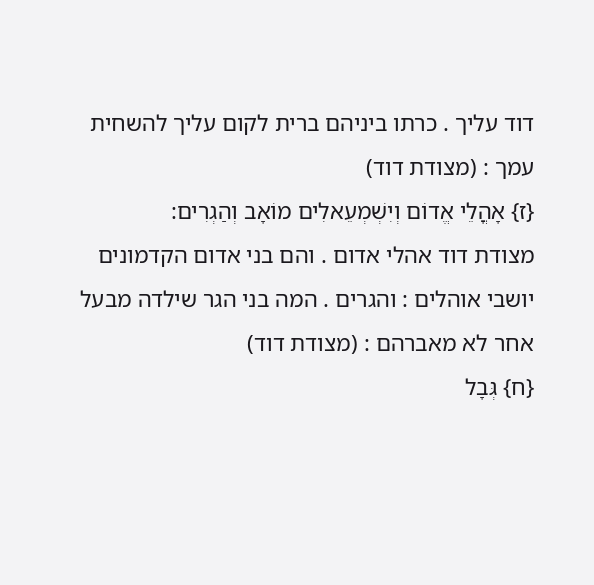דוד עליך . כרתו ביניהם ברית לקום עליך להשחית עמך : (מצודת דוד)
{ז} אָהֳלֵי אֱדוֹם וְיִשְׁמְעֵאלִים מוֹאָב וְהַגְרִים:
מצודת דוד אהלי אדום . והם בני אדום הקדמונים יושבי אוהלים : והגרים . המה בני הגר שילדה מבעל אחר לא מאברהם : (מצודת דוד)
{ח} גְּבָל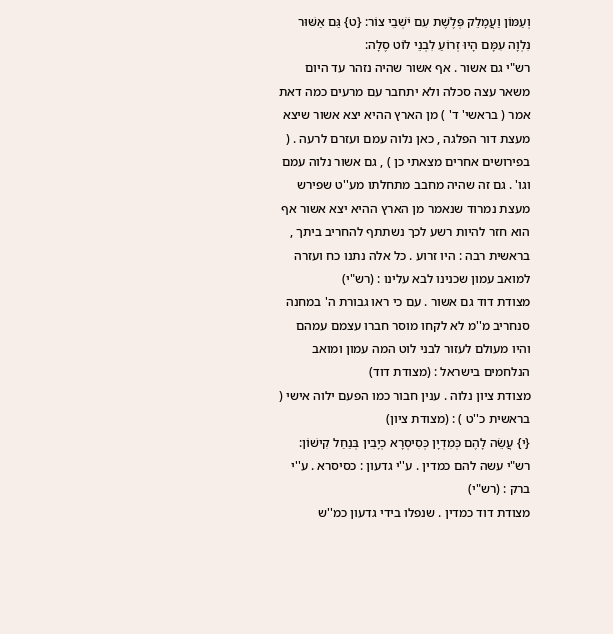וְעַמּוֹן וַעֲמָלֵק פְּלֶשֶׁת עִם יֹשְׁבֵי צוֹר: {ט} גַּם אַשּׁוּר נִלְוָה עִמָּם הָיוּ זְרוֹעַ לִבְנֵי לוֹט סֶלָה:
רש"י גם אשור . אף אשור שהיה נזהר עד היום משאר עצה סכלה ולא יתחבר עם מרעים כמה דאת אמר ( בראשי' ד' ) מן הארץ ההיא יצא אשור שיצא מעצת דור הפלגה , כאן נלוה עמם ועזרם לרעה . ( בפירושים אחרים מצאתי כן ) , גם אשור נלוה עמם וגו' . גם זה שהיה מחבב מתחלתו מע''ט שפירש מעצת נמרוד שנאמר מן הארץ ההיא יצא אשור אף הוא חזר להיות רשע לכך נשתתף להחריב ביתך , בראשית רבה : היו זרוע . כל אלה נתנו כח ועזרה למואב עמון שכנינו לבא עלינו : (רש"י)
מצודת דוד גם אשור . עם כי ראו גבורת ה' במחנה סנחריב מ''מ לא לקחו מוסר חברו עצמם עמהם והיו מעולם לעזור לבני לוט המה עמון ומואב הנלחמים בישראל : (מצודת דוד)
מצודת ציון נלוה . ענין חבור כמו הפעם ילוה אישי ( בראשית כ''ט ) : (מצודת ציון)
{י} עֲשֵׂה לָהֶם כְּמִדְיָן כְּסִיסְרָא כְיָבִין בְּנַחַל קִישׁוֹן:
רש"י עשה להם כמדין . ע''י גדעון : כסיסרא . ע''י ברק : (רש"י)
מצודת דוד כמדין . שנפלו בידי גדעון כמ''ש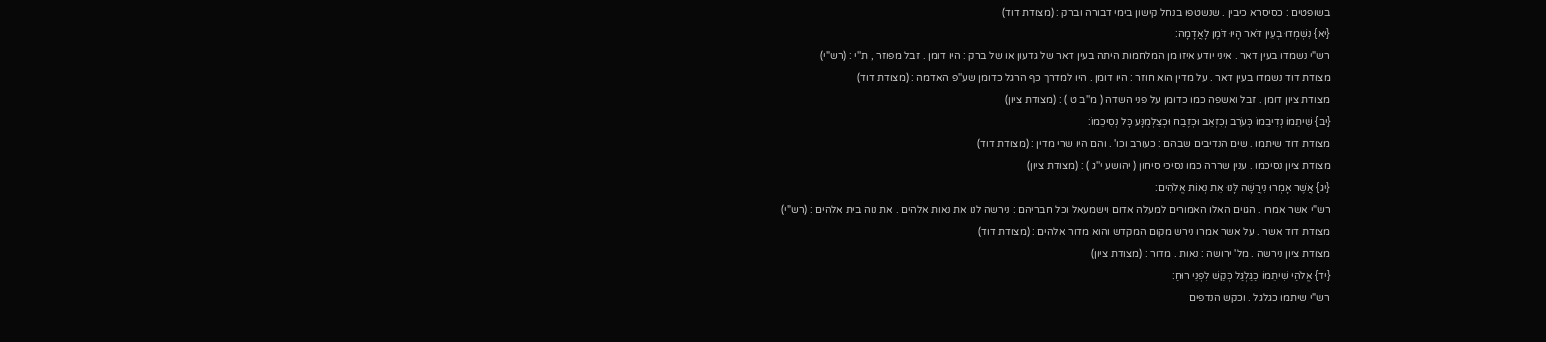בשופטים : כסיסרא כיבין . שנשטפו בנחל קישון בימי דבורה וברק : (מצודת דוד)
{יא} נִשְׁמְדוּ בְעֵין דֹּאר הָיוּ דֹּמֶן לָאֲדָמָה:
רש"י נשמדו בעין דאר . איני יודע איזו מן המלחמות היתה בעין דאר של גדעון או של ברק : היו דומן . זבל מפוזר , ת''י : (רש"י)
מצודת דוד נשמדו בעין דאר . על מדין הוא חוזר : היו דומן . היו למדרך כף הרגל כדומן שע''פ האדמה : (מצודת דוד)
מצודת ציון דומן . זבל ואשפה כמו כדומן על פני השדה ( מ''ב ט ) : (מצודת ציון)
{יב} שִׁיתֵמוֹ נְדִיבֵמוֹ כְּעֹרֵב וְכִזְאֵב וּכְזֶבַח וּכְצַלְמֻנָּע כָּל נְסִיכֵמוֹ:
מצודת דוד שיתמו . שים הנדיבים שבהם : כעורב וכו' . והם היו שרי מדין : (מצודת דוד)
מצודת ציון נסיכמו . ענין שררה כמו נסיכי סיחון ( יהושע י''ג ) : (מצודת ציון)
{יג} אֲשֶׁר אָמְרוּ נִירֲשָׁה לָּנוּ אֵת נְאוֹת אֱלֹהִים:
רש"י אשר אמרו . הגוים האלו האמורים למעלה אדום וישמעאל וכל חבריהם : נירשה לנו את נאות אלהים . את נוה בית אלהים : (רש"י)
מצודת דוד אשר . על אשר אמרו נירש מקום המקדש והוא מדור אלהים : (מצודת דוד)
מצודת ציון נירשה . מל' ירושה : נאות . מדור : (מצודת ציון)
{יד} אֱלֹהַי שִׁיתֵמוֹ כַגַּלְגַּל כְּקַשׁ לִפְנֵי רוּחַ:
רש"י שיתמו כגלגל . וכקש הנדפים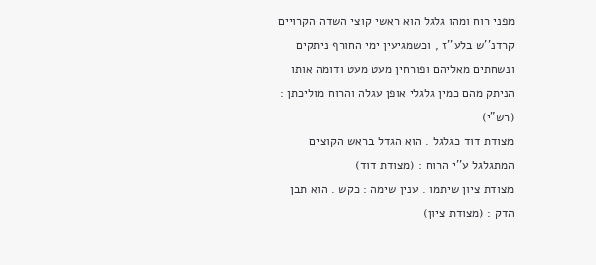מפני רוח ומהו גלגל הוא ראשי קוצי השדה הקרויים קרדנ''ש בלע''ז , וכשמגיעין ימי החורף ניתקים ונשחתים מאליהם ופורחין מעט מעט ודומה אותו הניתק מהם כמין גלגלי אופן עגלה והרוח מוליכתן : (רש"י)
מצודת דוד כגלגל . הוא הגדל בראש הקוצים המתגלגל ע''י הרוח : (מצודת דוד)
מצודת ציון שיתמו . ענין שימה : כקש . הוא תבן הדק : (מצודת ציון)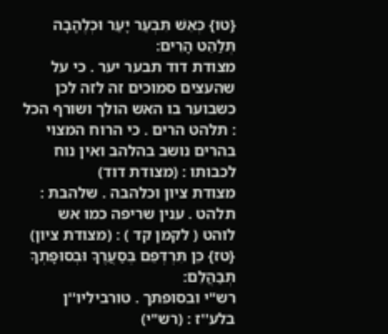{טו} כְּאֵשׁ תִּבְעַר יָעַר וּכְלֶהָבָה תְּלַהֵט הָרִים:
מצודת דוד תבער יער . כי על שהעצים סמוכים זה לזה לכן כשבוער בו האש הולך ושורף הכל : תלהט הרים . כי הרוח המצוי בהרים נושב בהלהב ואין נוח לכבותו : (מצודת דוד)
מצודת ציון וכלהבה . שלהבת : תלהט . ענין שריפה כמו אש לוהט ( לקמן קד ) : (מצודת ציון)
{טז} כֵּן תִּרְדְּפֵם בְּסַעֲרֶךָ וּבְסוּפָתְךָ תְבַהֲלֵם:
רש"י ובסופתך . טורביליו''ן בלע''ז : (רש"י)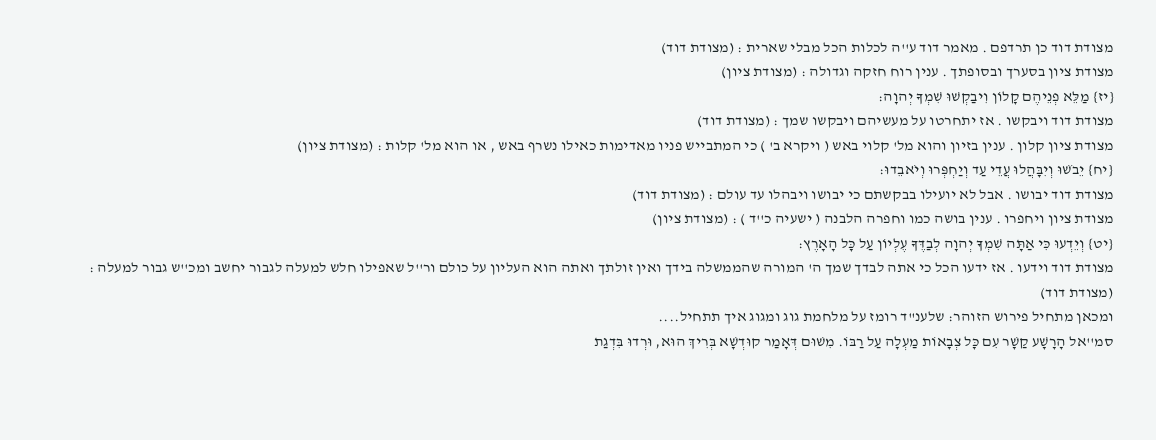מצודת דוד כן תרדפם . מאמר דוד ע''ה לכלות הכל מבלי שארית : (מצודת דוד)
מצודת ציון בסערך ובסופתך . ענין רוח חזקה וגדולה : (מצודת ציון)
{יז} מַלֵּא פְנֵיהֶם קָלוֹן וִיבַקְשׁוּ שִׁמְךָ יְהוָה:
מצודת דוד ויבקשו . אז יתחרטו על מעשיהם ויבקשו שמך : (מצודת דוד)
מצודת ציון קלון . ענין בזיון והוא מל' קלוי באש ( ויקרא ב' ) כי המתבייש פניו מאדימות כאילו נשרף באש , או הוא מל' קלות : (מצודת ציון)
{יח} יֵבֹשׁוּ וְיִבָּהֲלוּ עֲדֵי עַד וְיַחְפְּרוּ וְיֹאבֵדוּ:
מצודת דוד יבושו . אבל לא יועילו בבקשתם כי יבושו ויבהלו עד עולם : (מצודת דוד)
מצודת ציון ויחפרו . ענין בושה כמו וחפרה הלבנה ( ישעיה כ''ד ) : (מצודת ציון)
{יט} וְיֵדְעוּ כִּי אַתָּה שִׁמְךָ יְהוָה לְבַדֶּךָ עֶלְיוֹן עַל כָּל הָאָרֶץ:
מצודת דוד וידעו . אז ידעו הכל כי אתה לבדך שמך ה' המורה שהממשלה בידך ואין זולתך ואתה הוא העליון על כולם ור''ל שאפילו חלש למעלה לגבור יחשב ומכ''ש גבור למעלה : (מצודת דוד)
ומכאן מתחיל פירוש הזוהר: שלענ"ד רומז על מלחמת גוג ומגוג איך תתחיל....
סמ''אל הָרָשָׁע קַשָׁר עִם כָּל צְבָאוֹת מַעְלָה עַל רַבּוֹ. מִשׁוּם דְּאָמַר קוּדְשָׁא בְּרִיךְ הוּא, וּרְדוּ בִּדְגַת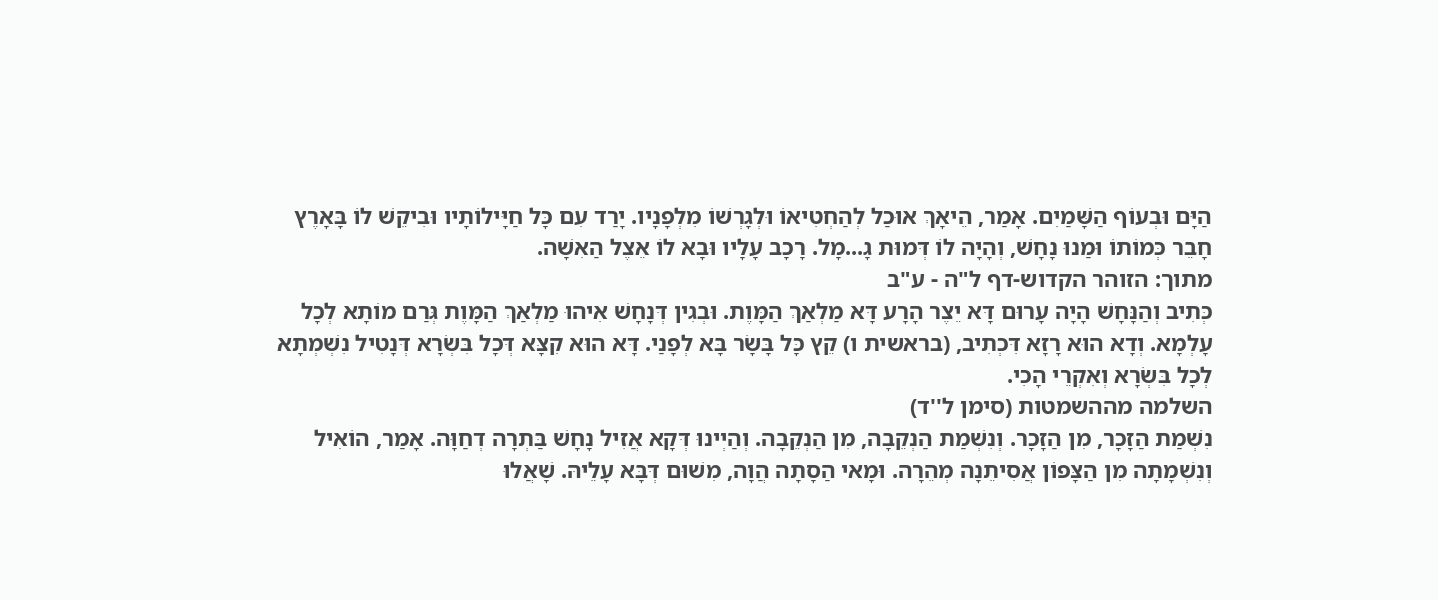הַיָּם וּבְעוֹף הַשָּׁמַיִם. אָמַר, הֵיאָךְ אוּכַל לְהַחְטִיאוֹ וּלְגָרְשׁוֹ מִלְפָנָיו. יָרַד עִם כָּל חַיָּילוֹתָיו וּבִיקֵשׁ לוֹ בָּאָרֶץ חָבֵר כְּמוֹתוֹ וּמַנוּ נָחָשׁ, וְהָיָה לוֹ דְּמוּת גָ...מָל. רָכָב עָלָיו וּבָא לוֹ אֵצֶל הַאִשָׁה.
מתוך: הזוהר הקדוש-דף ל"ה - ע"ב
כְּתִיב וְהַנָּחָשׁ הָיָה עָרוּם דָּא יֵצֶר הָרָע דָּא מַלְאַךְ הַמָּוֶת. וּבְגִין דְּנָחָשׁ אִיהוּ מַלְאַךְ הַמָּוֶת גְּרַם מוֹתָא לְכָל עָלְמָא. וְדָא הוּא רָזָא דִּכְתִיב, (בראשית ו) קֵץ כָּל בָּשָׂר בָּא לְפָנַי. דָּא הוּא קִצָּא דְּכָל בִּשְׂרָא דְּנָטִיל נִשְׁמְתָא לְכָל בִּשְׂרָא וְאִקְרֵי הָכִי.
השלמה מההשמטות (סימן ל''ד)
נִשְׁמַת הַזָכָר, מִן הַזָכָר. וְנִשְׁמַת הַנְקֵבָה, מִן הַנְקֵבָה. וְהַיְינוּ דְּקָא אֲזִיל נָחָשׁ בַּתְרָה דְחַוָּה. אָמַר, הוֹאִיל וְנִשְׁמָתָה מִן הַצָּפוֹן אֲסִיתֵנָה מְהֵרָה. וּמָאי הַסָתָה הֲוָה, מִשׁוּם דְּבָּא עָלֵיהּ. שָׁאֲלוּ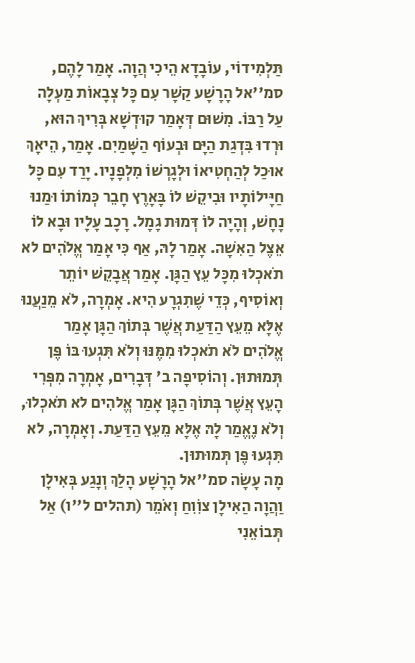תַּלְמִידוֹי, עוֹבָדָא הֵיכִי הֲוָה. אָמַר לָהֶם, סמ''אל הָרָשָׁע קַשָׁר עִם כָּל צְבָאוֹת מַעְלָה עַל רַבּוֹ. מִשׁוּם דְּאָמַר קוּדְשָׁא בְּרִיךְ הוּא, וּרְדוּ בִּדְגַת הַיָּם וּבְעוֹף הַשָּׁמַיִם. אָמַר, הֵיאָךְ אוּכַל לְהַחְטִיאוֹ וּלְגָרְשׁוֹ מִלְפָנָיו. יָרַד עִם כָּל חַיָּילוֹתָיו וּבִיקֵשׁ לוֹ בָּאָרֶץ חָבֵר כְּמוֹתוֹ וּמַנוּ נָחָשׁ, וְהָיָה לוֹ דְּמוּת גָמָל. רָכָב עָלָיו וּבָא לוֹ אֵצֶל הַאִשָׁה. אָמַר לָהּ, אַף כִּי אָמַר אֱלֹהִים לא תֹאכְלוּ מִכָּל עֵץ הַגָּן. אָמַר אֲבָקֵשׁ יוֹתֵר וְאוֹסִיף, כְּדֵי שֶׁתִגְרָע הִיא. אָמְרָה, לֹא מֵנַעֲנוּ אֶלָּא מֵעֵץ הַדַּעַת אֲשֶׁר בְּתוֹךְ הַגָּן אָמַר אֱלֹהִים לֹא תֹאכְלוּ מִמֶּנּוּ וְלֹא תִּגְעוּ בּוֹ פֶּן תְּמוּתוּן. וְהוֹסִיפָה ב' דְּבָרִים, אָמְרָה מִפְּרִי הָעֵץ אֲשֶׁר בְּתוֹךְ הַגָּן אָמַר אֱלהִים לא תֹאכְלוּ, וְלֹא נֶאֱמַר לָהּ אֶלָּא מֵעֵץ הַדַּעַת. וְאָמְרָה, לא תִּגְעוּ פֶּן תְּמוּתוּן.
מָה עָשָׂה סמ''אל הָרָשָׁע הָלַךְ וְנָגַע בְּאִילָן וַהֲוָה הַאִילָן צוִֹוִחַ וְאֹמֵר (תהלים ל''ו) אַל תְּבוֹאֵנִי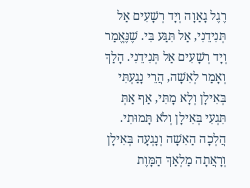רֶגֶל גָאַוָה וְיָד רְשָׁעִים אַל תְּנִידֵנִי, אַל תִּגַּע בִּי. שֶׁנֶּאֱמַר וְיָד רְשָׁעִים אַל תְּנִידֵנִי. הָלַךְ וְאָמַר לְאִשָׁה, הֲרֵי נָגַעְתִּי בְּאִילָן וְלָא מָתִּי, אַף אַתְּ תִּגְעִי בְּאִילָן וְלֹא תָּמוּתִי. הֲלְכָה הַאִשָׁה וְנָגְעָה בְּאִילָן וְרָאֲתָה מַלְאַךְ הַמָּוֶת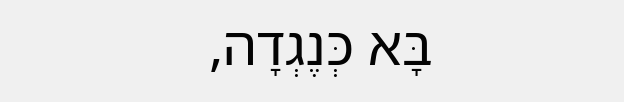בָּא כְּנֶגְדָה,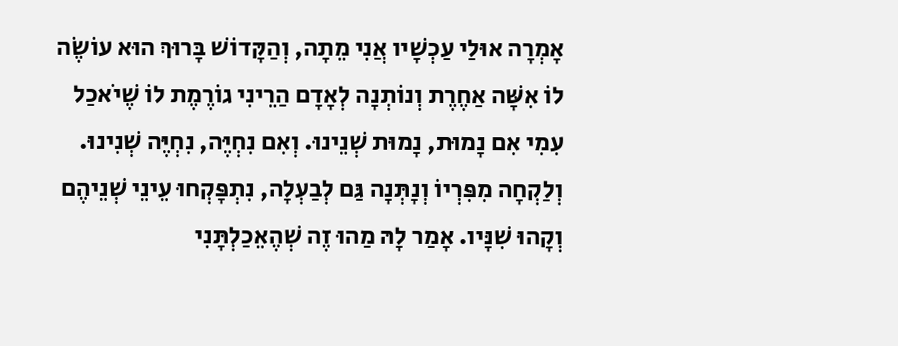אָמְרָה אוּלַי עַכְשָׁיו אֲנִי מֵתָה, וְהַקָּדוֹשׁ בָּרוּךְ הוּא עוֹשֶׂה לוֹ אִשָּׁה אַחֶרֶת וְנוֹתְנָה לְאָדָם הַרֵינִי גוֹרֶמֶת לוֹ שֶׁיֹאכַל עִמִי אִם נָמוּת, נָמוּת שְׁנֵינוּ. וְאִם נִחְיֶּה, נִחְיֶּה שְׁנִינוּ. וְלַקְחָה מִפִּרְיוֹ וְנָתְּנָה גַּם לְבַעְלָה, נִתְפָּקְחוּ עֵינֵי שְׁנֵיהֶם וְקָהוּ שִׁנָּיו. אָמַר לָהּ מַהוּ זֶה שְׁהֶאֵכַלְתָּנִי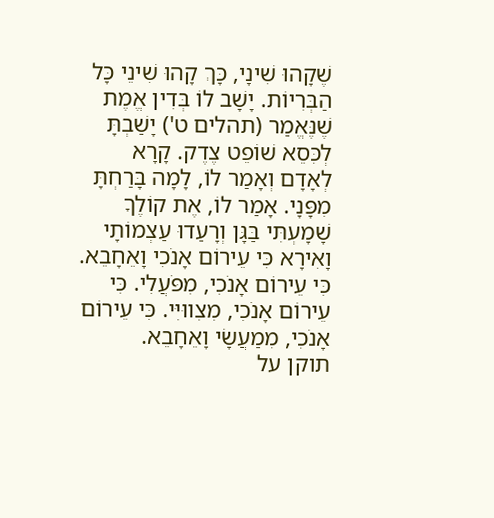שֶׁקָהוּ שִׁינָי, כָּךְ קָהוּ שִׁינֵי כָּל הַבְּרִיוֹת. יָשָׁב לוֹ בְּדִין אֱמֶת שֶׁנֶּאֱמַר (תהלים ט') יָשַׁבְתָּ לְכִּסֵא שׁוֹפֵט צֶדֶק. קָרָא לְאָדָם וְאָמַר לוֹ, לָמָה בָּרַחְתָּ מִפָּנָי. אָמַר לוֹ, אֶת קוֹלֶךָ שָׁמָעְתִּי בַּגָּן וְרָעַדוּ עַצְמוֹתָי וָאִירָא כִּי עֵירוֹם אָנֹכִי וָאֵחָבֵא. כִּי עֵירוֹם אָנֹכִי, מִפֹּעֲלִי. כִּי עֵירוֹם אָנֹכִי, מִצִווּיִּי. כִּי עֵירוֹם אָנֹכִי, מִמַעֲשָׂי וָאֵחָבֵא.
תוקן על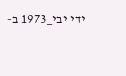ידי יבי_1973 ב-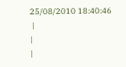25/08/2010 18:40:46
 |
|
|